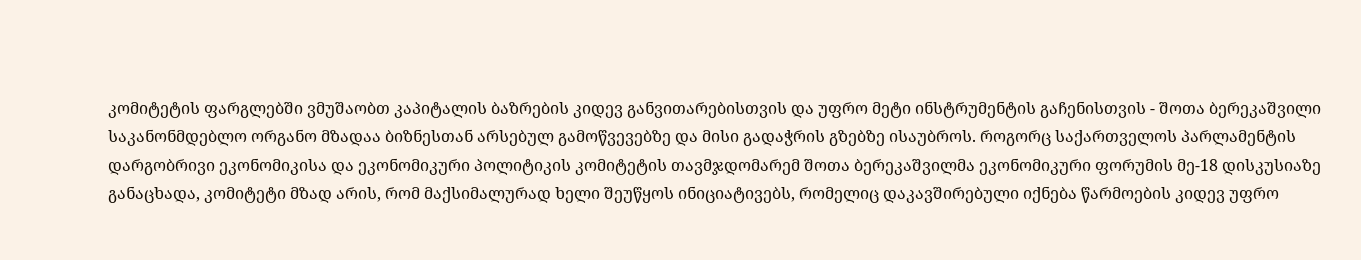კომიტეტის ფარგლებში ვმუშაობთ კაპიტალის ბაზრების კიდევ განვითარებისთვის და უფრო მეტი ინსტრუმენტის გაჩენისთვის - შოთა ბერეკაშვილი
საკანონმდებლო ორგანო მზადაა ბიზნესთან არსებულ გამოწვევებზე და მისი გადაჭრის გზებზე ისაუბროს. როგორც საქართველოს პარლამენტის დარგობრივი ეკონომიკისა და ეკონომიკური პოლიტიკის კომიტეტის თავმჯდომარემ შოთა ბერეკაშვილმა ეკონომიკური ფორუმის მე-18 დისკუსიაზე განაცხადა, კომიტეტი მზად არის, რომ მაქსიმალურად ხელი შეუწყოს ინიციატივებს, რომელიც დაკავშირებული იქნება წარმოების კიდევ უფრო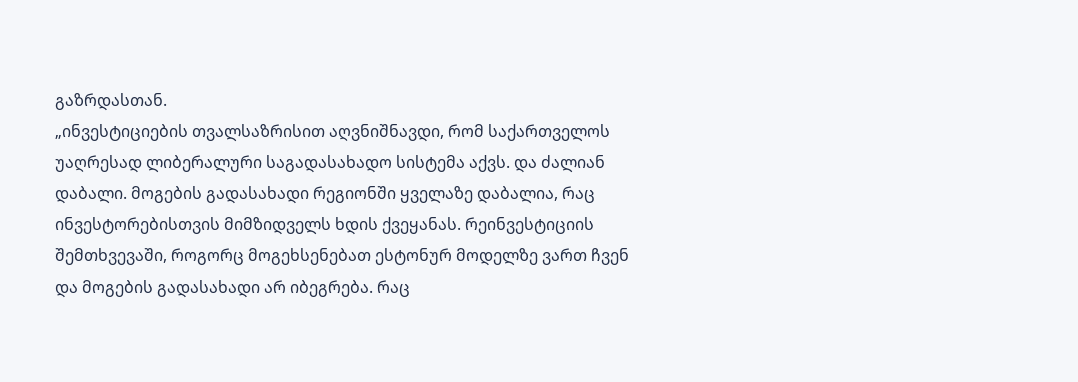გაზრდასთან.
„ინვესტიციების თვალსაზრისით აღვნიშნავდი, რომ საქართველოს უაღრესად ლიბერალური საგადასახადო სისტემა აქვს. და ძალიან დაბალი. მოგების გადასახადი რეგიონში ყველაზე დაბალია, რაც ინვესტორებისთვის მიმზიდველს ხდის ქვეყანას. რეინვესტიციის შემთხვევაში, როგორც მოგეხსენებათ ესტონურ მოდელზე ვართ ჩვენ და მოგების გადასახადი არ იბეგრება. რაც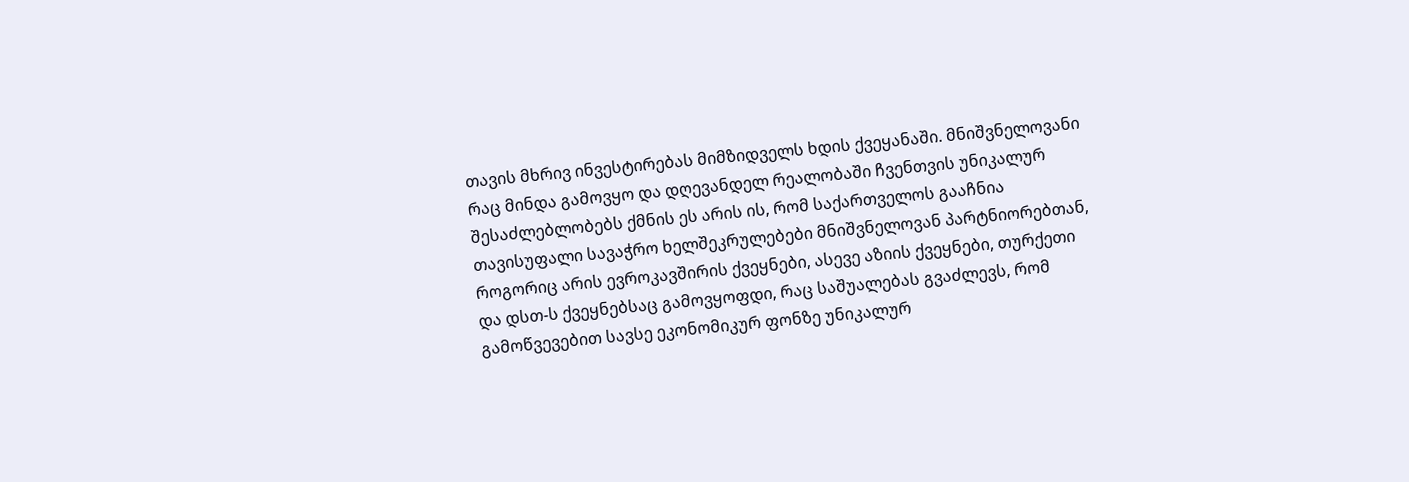თავის მხრივ ინვესტირებას მიმზიდველს ხდის ქვეყანაში. მნიშვნელოვანი რაც მინდა გამოვყო და დღევანდელ რეალობაში ჩვენთვის უნიკალურ შესაძლებლობებს ქმნის ეს არის ის, რომ საქართველოს გააჩნია თავისუფალი სავაჭრო ხელშეკრულებები მნიშვნელოვან პარტნიორებთან, როგორიც არის ევროკავშირის ქვეყნები, ასევე აზიის ქვეყნები, თურქეთი და დსთ-ს ქვეყნებსაც გამოვყოფდი, რაც საშუალებას გვაძლევს, რომ გამოწვევებით სავსე ეკონომიკურ ფონზე უნიკალურ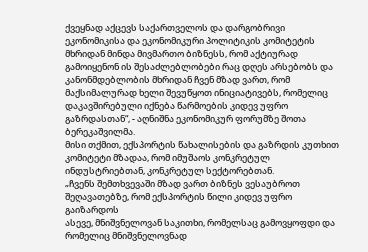ქვეყნად აქცევს საქართველოს და დარგობრივი ეკონომიკისა და ეკონომიკური პოლიტიკის კომიტეტის მხრიდან მინდა მივმართო ბიზნესს, რომ აქტიურად გამოიყენონ ის შესაძლებლობები რაც დღეს არსებობს და კანონმდებლობის მხრიდან ჩვენ მზად ვართ, რომ მაქსიმალურად ხელი შევუწყოთ ინიციატივებს, რომელიც დაკავშირებული იქნება წარმოების კიდევ უფრო გაზრდასთან“, - აღნიშნა ეკონომიკურ ფორუმზე შოთა ბერეკაშვილმა.
მისი თქმით, ექსპორტის წახალისების და გაზრდის კუთხით კომიტეტი მზადაა, რომ იმუშაოს კონკრეტულ ინდუსტრიებთან, კონკრეტულ სექტორებთან.
„ჩვენს შემთხვევაში მზად ვართ ბიზნეს ვესაუბროთ შეღავათებზე, რომ ექსპორტის წილი კიდევ უფრო გაიზარდოს
ასევე, მნიშვნელოვან საკითხი, რომელსაც გამოვყოფდი და რომელიც მნიშვნელოვნად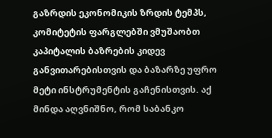გაზრდის ეკონომიკის ზრდის ტემპს, კომიტეტის ფარგლებში ვმუშაობთ კაპიტალის ბაზრების კიდევ განვითარებისთვის და ბაზარზე უფრო მეტი ინსტრუმენტის გაჩენისთვის. აქ მინდა აღვნიშნო, რომ საბანკო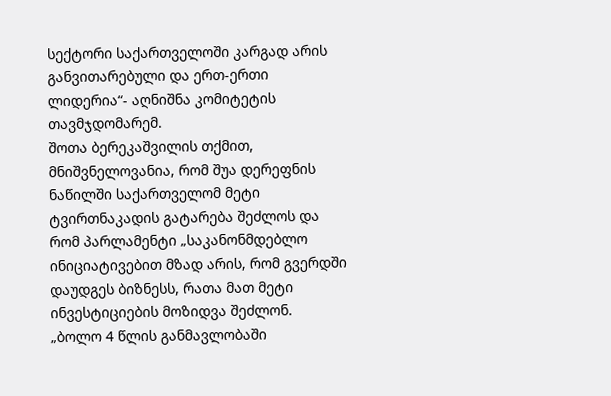სექტორი საქართველოში კარგად არის განვითარებული და ერთ-ერთი ლიდერია“- აღნიშნა კომიტეტის თავმჯდომარემ.
შოთა ბერეკაშვილის თქმით, მნიშვნელოვანია, რომ შუა დერეფნის ნაწილში საქართველომ მეტი ტვირთნაკადის გატარება შეძლოს და რომ პარლამენტი „საკანონმდებლო ინიციატივებით მზად არის, რომ გვერდში დაუდგეს ბიზნესს, რათა მათ მეტი ინვესტიციების მოზიდვა შეძლონ.
„ბოლო 4 წლის განმავლობაში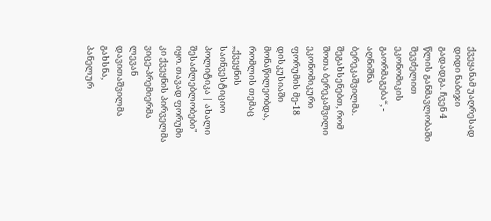ქვეყანამ უაღრესად დიდი ნაბიჯი გადადგა. ჩვენ 4 წლის განმავლობაში შევძელით ეკონომიკის გაორმაგება“, - აღნიშნა ბერეკაშვილმა.
შეგახსენებთ, რომ შოთა ბერეკაშვილი ეკონომიკური ფორუმის მე-18 დისკუსიაში მონაწილეობდა, რომლის თემაც „ქვეყნის საინვესტიციო პოლიტიკა | ახალი შესაძლებლობები" იყო. თავად ფორუმი კი ქვეყნის პირველმა ვიცე-პრემიერმა ლევან დავითაშვილმა გახსნა,
პანელურ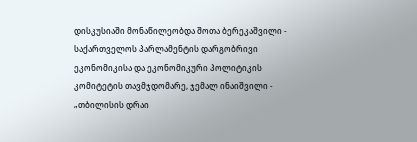დისკუსიაში მონაწილეობდა შოთა ბერეკაშვილი - საქართველოს პარლამენტის დარგობრივი ეკონომიკისა და ეკონომიკური პოლიტიკის კომიტეტის თავმჯდომარე, ჯემალ ინაიშვილი - „თბილისის დრაი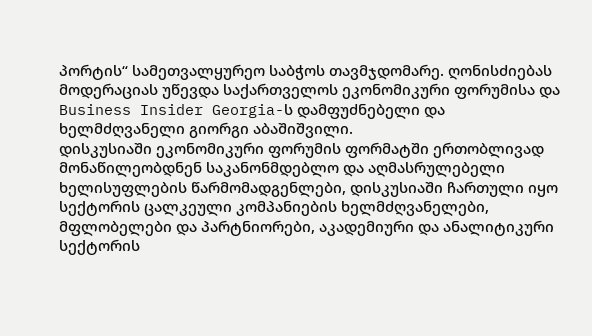პორტის“ სამეთვალყურეო საბჭოს თავმჯდომარე. ღონისძიებას მოდერაციას უწევდა საქართველოს ეკონომიკური ფორუმისა და Business Insider Georgia-ს დამფუძნებელი და ხელმძღვანელი გიორგი აბაშიშვილი.
დისკუსიაში ეკონომიკური ფორუმის ფორმატში ერთობლივად მონაწილეობდნენ საკანონმდებლო და აღმასრულებელი ხელისუფლების წარმომადგენლები, დისკუსიაში ჩართული იყო სექტორის ცალკეული კომპანიების ხელმძღვანელები, მფლობელები და პარტნიორები, აკადემიური და ანალიტიკური სექტორის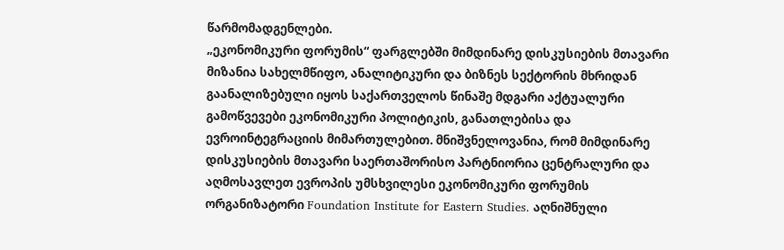წარმომადგენლები.
„ეკონომიკური ფორუმის“ ფარგლებში მიმდინარე დისკუსიების მთავარი მიზანია სახელმწიფო, ანალიტიკური და ბიზნეს სექტორის მხრიდან გაანალიზებული იყოს საქართველოს წინაშე მდგარი აქტუალური გამოწვევები ეკონომიკური პოლიტიკის, განათლებისა და ევროინტეგრაციის მიმართულებით. მნიშვნელოვანია, რომ მიმდინარე დისკუსიების მთავარი საერთაშორისო პარტნიორია ცენტრალური და აღმოსავლეთ ევროპის უმსხვილესი ეკონომიკური ფორუმის ორგანიზატორი Foundation Institute for Eastern Studies. აღნიშნული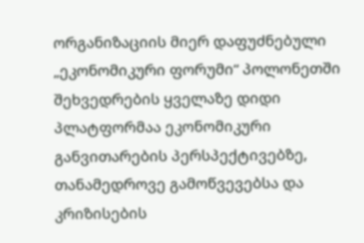ორგანიზაციის მიერ დაფუძნებული „ეკონომიკური ფორუმი“ პოლონეთში შეხვედრების ყველაზე დიდი პლატფორმაა ეკონომიკური განვითარების პერსპექტივებზე, თანამედროვე გამოწვევებსა და კრიზისების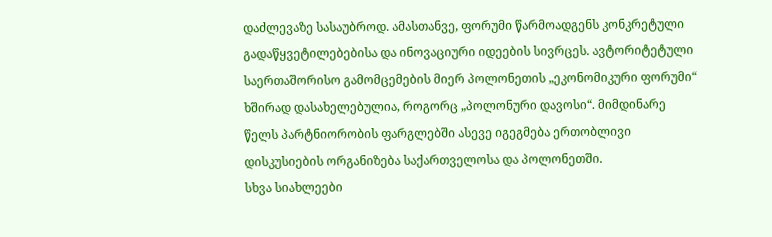დაძლევაზე სასაუბროდ. ამასთანვე, ფორუმი წარმოადგენს კონკრეტული გადაწყვეტილებებისა და ინოვაციური იდეების სივრცეს. ავტორიტეტული საერთაშორისო გამომცემების მიერ პოლონეთის „ეკონომიკური ფორუმი“ ხშირად დასახელებულია, როგორც „პოლონური დავოსი“. მიმდინარე წელს პარტნიორობის ფარგლებში ასევე იგეგმება ერთობლივი დისკუსიების ორგანიზება საქართველოსა და პოლონეთში.
სხვა სიახლეები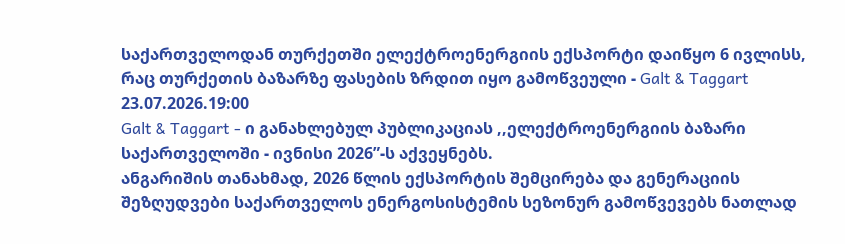საქართველოდან თურქეთში ელექტროენერგიის ექსპორტი დაიწყო 6 ივლისს, რაც თურქეთის ბაზარზე ფასების ზრდით იყო გამოწვეული - Galt & Taggart
23.07.2026.19:00
Galt & Taggart - ი განახლებულ პუბლიკაციას ,,ელექტროენერგიის ბაზარი საქართველოში - ივნისი 2026”-ს აქვეყნებს.
ანგარიშის თანახმად, 2026 წლის ექსპორტის შემცირება და გენერაციის შეზღუდვები საქართველოს ენერგოსისტემის სეზონურ გამოწვევებს ნათლად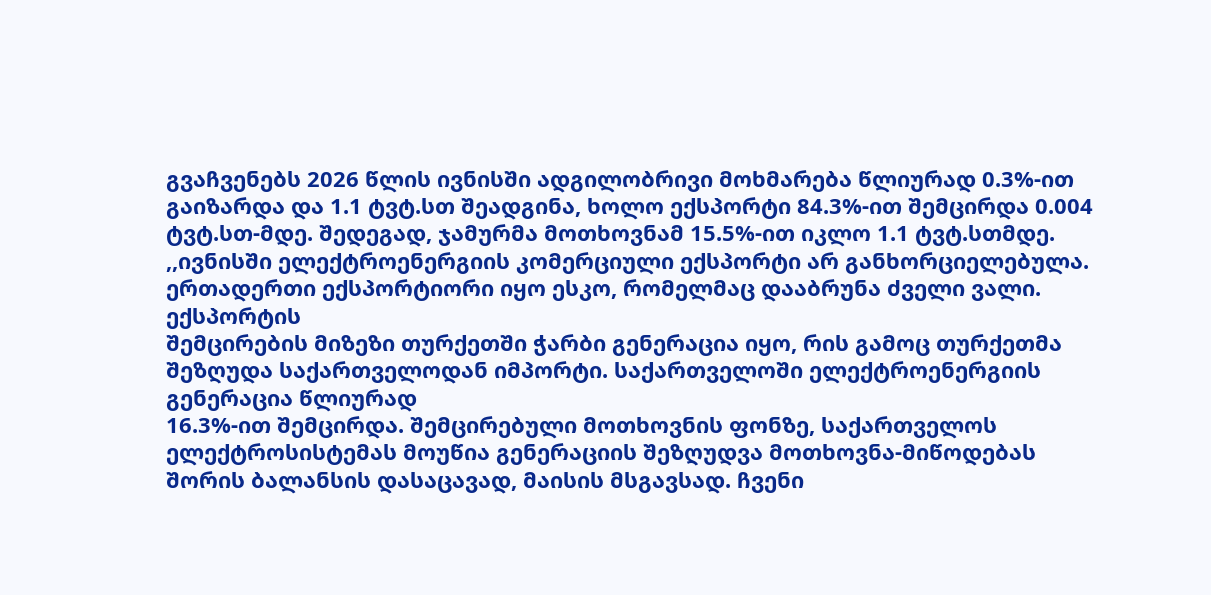გვაჩვენებს 2026 წლის ივნისში ადგილობრივი მოხმარება წლიურად 0.3%-ით გაიზარდა და 1.1 ტვტ.სთ შეადგინა, ხოლო ექსპორტი 84.3%-ით შემცირდა 0.004 ტვტ.სთ-მდე. შედეგად, ჯამურმა მოთხოვნამ 15.5%-ით იკლო 1.1 ტვტ.სთმდე.
,,ივნისში ელექტროენერგიის კომერციული ექსპორტი არ განხორციელებულა. ერთადერთი ექსპორტიორი იყო ესკო, რომელმაც დააბრუნა ძველი ვალი. ექსპორტის
შემცირების მიზეზი თურქეთში ჭარბი გენერაცია იყო, რის გამოც თურქეთმა შეზღუდა საქართველოდან იმპორტი. საქართველოში ელექტროენერგიის გენერაცია წლიურად
16.3%-ით შემცირდა. შემცირებული მოთხოვნის ფონზე, საქართველოს ელექტროსისტემას მოუწია გენერაციის შეზღუდვა მოთხოვნა-მიწოდებას შორის ბალანსის დასაცავად, მაისის მსგავსად. ჩვენი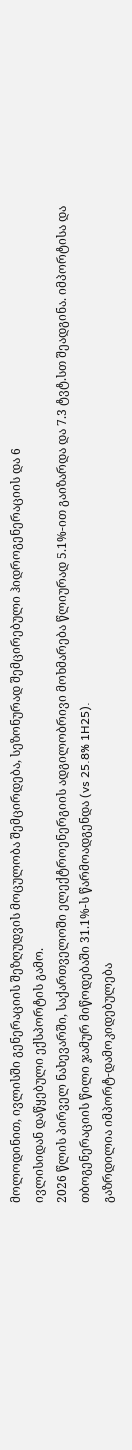მოლოდინით, ივლისში გენერაციის შეზღუდვის მოცულობა შემცირდება, სეზონურად შემცირებული ჰიდროგენერაციის და 6
ივლისიდან დაწყებული ექსპორტის გამო.
2026 წლის პირველ ნახევარში, საქართველოში ელექტროენერგიის ადგილობრივი მოხმარება წლიურად 5.1%-ით გაიზარდა და 7.3 ტვტ.სთ შეადგინა. იმპორტისა და
თბოგენერაციის წილი ჯამურ მიწოდებაში 31.1%-ს წარმოადგენდა (vs 25.8% 1H25).
გაზრდილია იმპორტ-დამოკიდებულება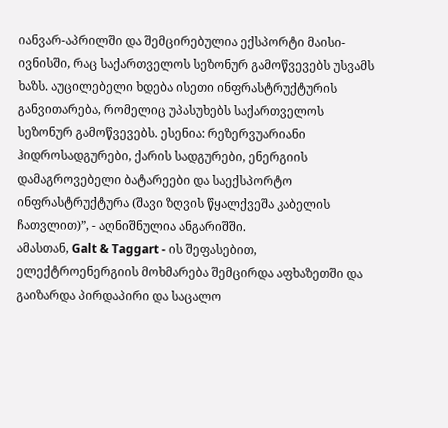იანვარ-აპრილში და შემცირებულია ექსპორტი მაისი-ივნისში, რაც საქართველოს სეზონურ გამოწვევებს უსვამს ხაზს. აუცილებელი ხდება ისეთი ინფრასტრუქტურის განვითარება, რომელიც უპასუხებს საქართველოს
სეზონურ გამოწვევებს. ესენია: რეზერვუარიანი ჰიდროსადგურები, ქარის სადგურები, ენერგიის დამაგროვებელი ბატარეები და საექსპორტო ინფრასტრუქტურა (შავი ზღვის წყალქვეშა კაბელის ჩათვლით)”, - აღნიშნულია ანგარიშში.
ამასთან, Galt & Taggart - ის შეფასებით, ელექტროენერგიის მოხმარება შემცირდა აფხაზეთში და გაიზარდა პირდაპირი და საცალო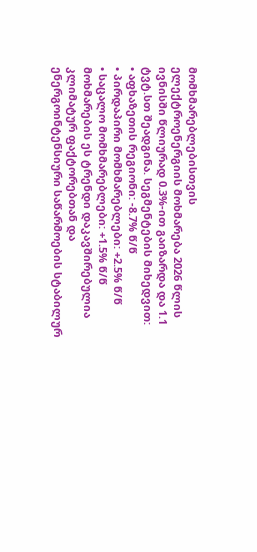მომხმარებლებისთვის
ელექტროენერგიის მოხმარება 2026 წლის ივნისში წლიურად 0.3%-ით გაიზარდა და 1.1 ტვტ.სთ შეადგინა. სეგმენტების მიხედვით:
• აფხაზეთის რეგიონი: -8.7% წ/წ
• პირდაპირი მომხმარებლები: +2.5% წ/წ
• საცალო მომხმარებლები: +1.5% წ/წ
მოხმარების ეს ტრენდი დაკავშირებულია კლიმატურ ფაქტორებთან და ენერგოინტენსიური საწარმოების სტაბილურ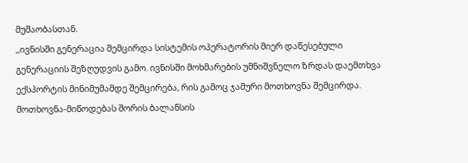მუშაობასთან.
,,ივნისში გენერაცია შემცირდა სისტემის ოპერატორის მიერ დაწესებული გენერაციის შეზღუდვის გამო. ივნისში მოხმარების უმნიშვნელო ზრდას დაემთხვა ექსპორტის მინიმუმამდე შემცირება, რის გამოც ჯამური მოთხოვნა შემცირდა. მოთხოვნა-მიწოდებას შორის ბალანსის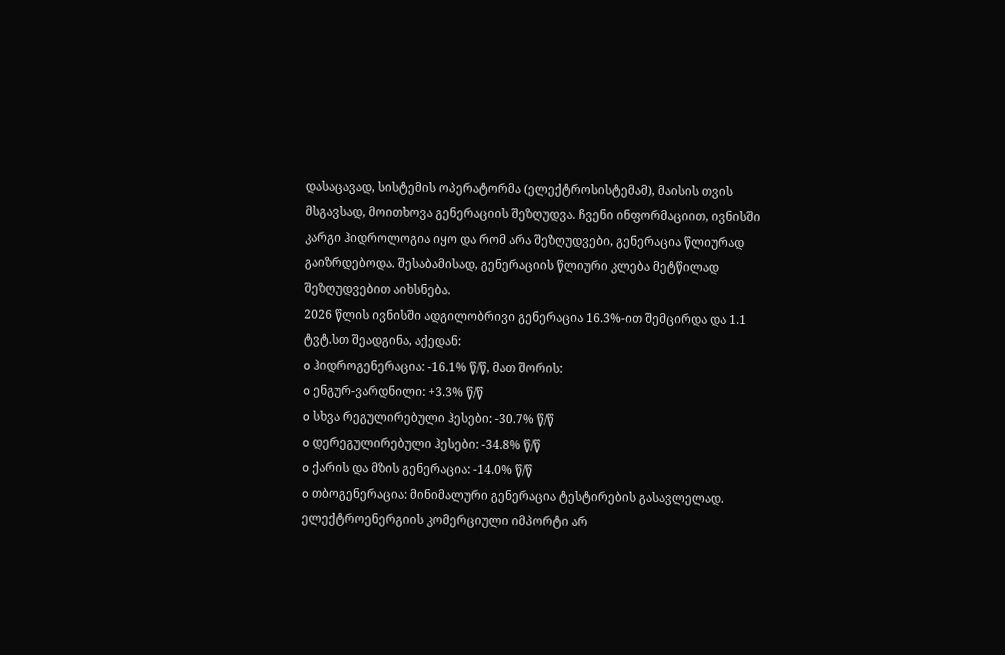დასაცავად, სისტემის ოპერატორმა (ელექტროსისტემამ), მაისის თვის მსგავსად, მოითხოვა გენერაციის შეზღუდვა. ჩვენი ინფორმაციით, ივნისში კარგი ჰიდროლოგია იყო და რომ არა შეზღუდვები, გენერაცია წლიურად გაიზრდებოდა. შესაბამისად, გენერაციის წლიური კლება მეტწილად შეზღუდვებით აიხსნება.
2026 წლის ივნისში ადგილობრივი გენერაცია 16.3%-ით შემცირდა და 1.1 ტვტ.სთ შეადგინა, აქედან:
o ჰიდროგენერაცია: -16.1% წ/წ, მათ შორის:
o ენგურ-ვარდნილი: +3.3% წ/წ
o სხვა რეგულირებული ჰესები: -30.7% წ/წ
o დერეგულირებული ჰესები: -34.8% წ/წ
o ქარის და მზის გენერაცია: -14.0% წ/წ
o თბოგენერაცია: მინიმალური გენერაცია ტესტირების გასავლელად.
ელექტროენერგიის კომერციული იმპორტი არ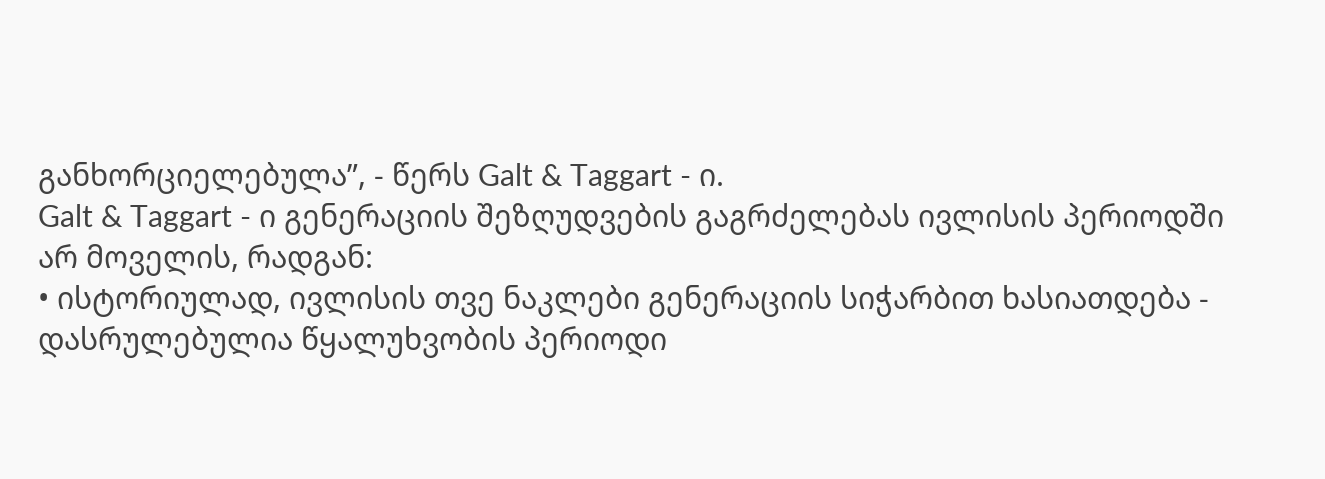განხორციელებულა”, - წერს Galt & Taggart - ი.
Galt & Taggart - ი გენერაციის შეზღუდვების გაგრძელებას ივლისის პერიოდში
არ მოველის, რადგან:
• ისტორიულად, ივლისის თვე ნაკლები გენერაციის სიჭარბით ხასიათდება - დასრულებულია წყალუხვობის პერიოდი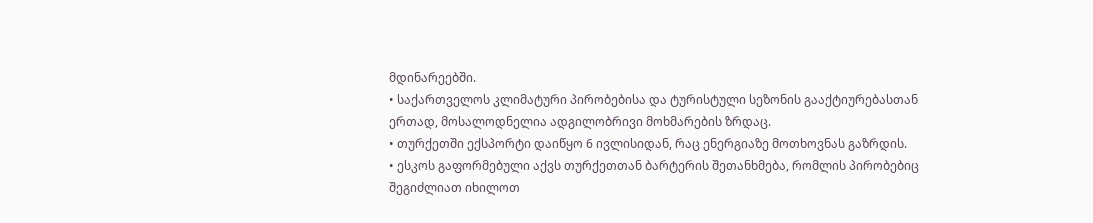მდინარეებში.
• საქართველოს კლიმატური პირობებისა და ტურისტული სეზონის გააქტიურებასთან ერთად, მოსალოდნელია ადგილობრივი მოხმარების ზრდაც.
• თურქეთში ექსპორტი დაიწყო 6 ივლისიდან, რაც ენერგიაზე მოთხოვნას გაზრდის.
• ესკოს გაფორმებული აქვს თურქეთთან ბარტერის შეთანხმება, რომლის პირობებიც შეგიძლიათ იხილოთ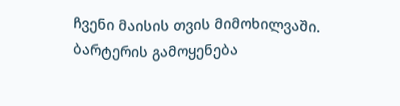ჩვენი მაისის თვის მიმოხილვაში. ბარტერის გამოყენება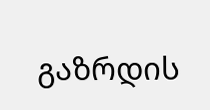გაზრდის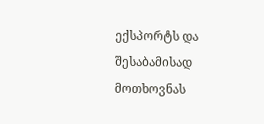ექსპორტს და შესაბამისად მოთხოვნას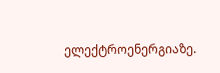ელექტროენერგიაზე.